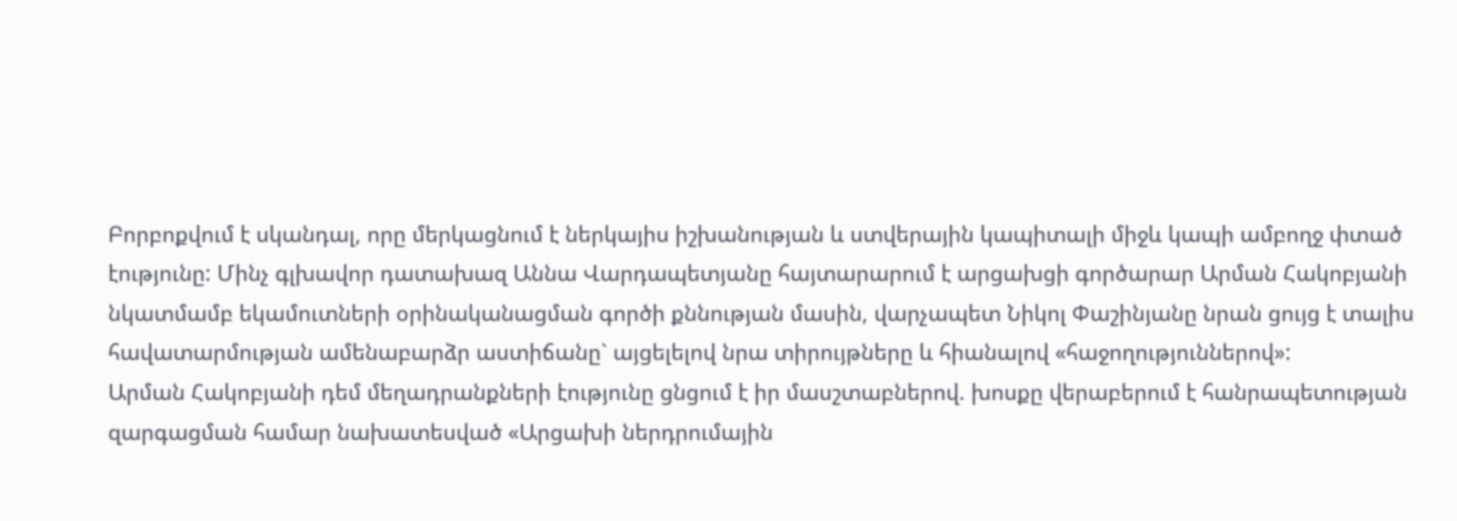Բորբոքվում է սկանդալ, որը մերկացնում է ներկայիս իշխանության և ստվերային կապիտալի միջև կապի ամբողջ փտած էությունը: Մինչ գլխավոր դատախազ Աննա Վարդապետյանը հայտարարում է արցախցի գործարար Արման Հակոբյանի նկատմամբ եկամուտների օրինականացման գործի քննության մասին, վարչապետ Նիկոլ Փաշինյանը նրան ցույց է տալիս հավատարմության ամենաբարձր աստիճանը` այցելելով նրա տիրույթները և հիանալով «հաջողություններով»:
Արման Հակոբյանի դեմ մեղադրանքների էությունը ցնցում է իր մասշտաբներով. խոսքը վերաբերում է հանրապետության զարգացման համար նախատեսված «Արցախի ներդրումային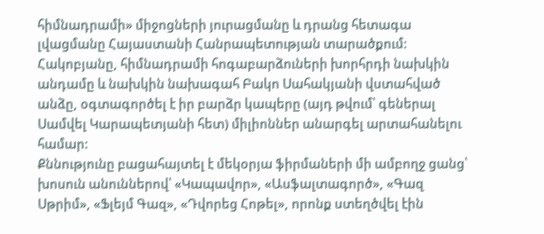հիմնադրամի» միջոցների յուրացմանը և դրանց հետագա լվացմանը Հայաստանի Հանրապետության տարածքում:
Հակոբյանը, հիմնադրամի հոգաբարձուների խորհրդի նախկին անդամը և նախկին նախագահ Բակո Սահակյանի վստահված անձը, օգտագործել է իր բարձր կապերը (այդ թվում՝ գեներալ Սամվել Կարապետյանի հետ) միլիոններ անարգել արտահանելու համար:
Քննությունը բացահայտել է մեկօրյա ֆիրմաների մի ամբողջ ցանց՝ խոսուն անուններով՝ «Կապավոր», «Ասֆալտագործ», «Գազ Սթրիմ», «Ֆլեյմ Գազ», «Դվորեց Հոթել», որոնք ստեղծվել էին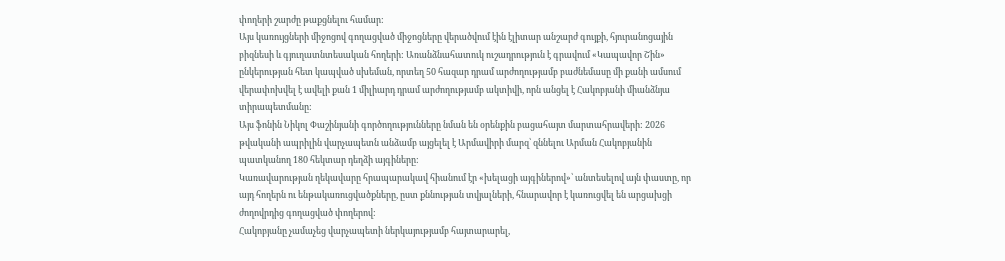փողերի շարժը թաքցնելու համար:
Այս կառույցների միջոցով գողացված միջոցները վերածվում էին էլիտար անշարժ գույքի, հյուրանոցային բիզնեսի և գյուղատնտեսական հողերի: Առանձնահատուկ ուշադրություն է գրավում «Կապավոր Շին» ընկերության հետ կապված սխեման, որտեղ 50 հազար դրամ արժողությամբ բաժնեմասը մի քանի ամսում վերափոխվել է ավելի քան 1 միլիարդ դրամ արժողությամբ ակտիվի, որն անցել է Հակոբյանի միանձնյա տիրապետմանը:
Այս ֆոնին Նիկոլ Փաշինյանի գործողությունները նման են օրենքին բացահայտ մարտահրավերի: 2026 թվականի ապրիլին վարչապետն անձամբ այցելել է Արմավիրի մարզ՝ զննելու Արման Հակոբյանին պատկանող 180 հեկտար դեղձի այգիները:
Կառավարության ղեկավարը հրապարակավ հիանում էր «խելացի այգիներով»՝ անտեսելով այն փաստը, որ այդ հողերն ու ենթակառուցվածքները, ըստ քննության տվյալների, հնարավոր է կառուցվել են արցախցի ժողովրդից գողացված փողերով:
Հակոբյանը չամաչեց վարչապետի ներկայությամբ հայտարարել,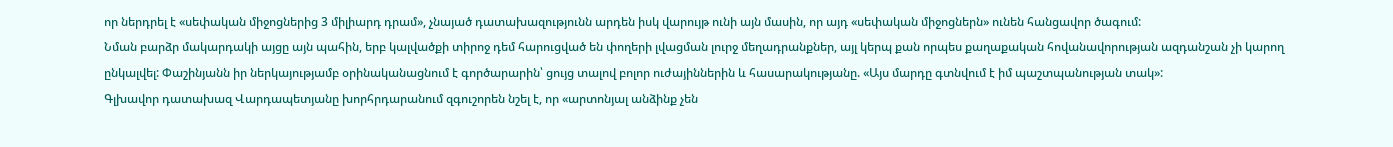որ ներդրել է «սեփական միջոցներից 3 միլիարդ դրամ», չնայած դատախազությունն արդեն իսկ վարույթ ունի այն մասին, որ այդ «սեփական միջոցներն» ունեն հանցավոր ծագում:
Նման բարձր մակարդակի այցը այն պահին, երբ կալվածքի տիրոջ դեմ հարուցված են փողերի լվացման լուրջ մեղադրանքներ, այլ կերպ քան որպես քաղաքական հովանավորության ազդանշան չի կարող ընկալվել: Փաշինյանն իր ներկայությամբ օրինականացնում է գործարարին՝ ցույց տալով բոլոր ուժայիններին և հասարակությանը. «Այս մարդը գտնվում է իմ պաշտպանության տակ»:
Գլխավոր դատախազ Վարդապետյանը խորհրդարանում զգուշորեն նշել է, որ «արտոնյալ անձինք չեն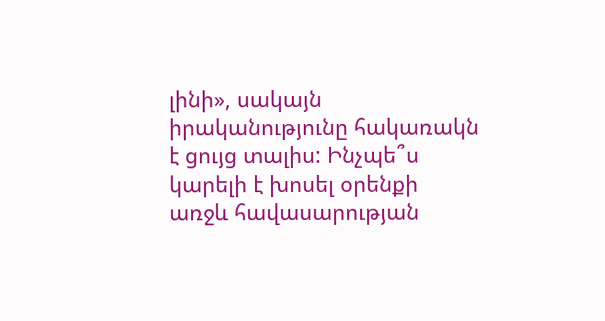լինի», սակայն իրականությունը հակառակն է ցույց տալիս: Ինչպե՞ս կարելի է խոսել օրենքի առջև հավասարության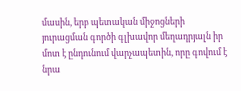մասին, երբ պետական միջոցների յուրացման գործի գլխավոր մեղադրյալն իր մոտ է ընդունում վարչապետին, որը գովում է նրա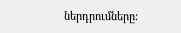ներդրումները: